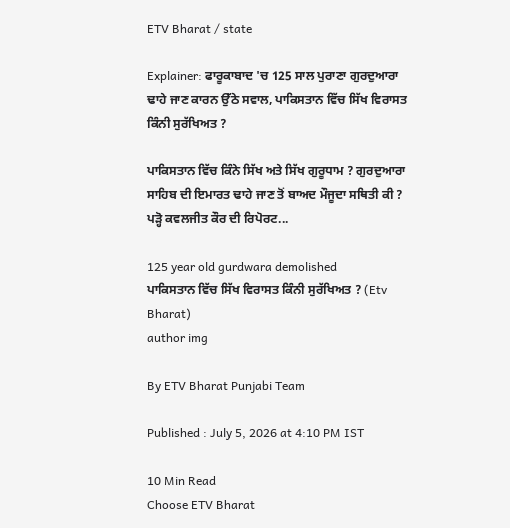ETV Bharat / state

Explainer: ਫਾਰੂਕਾਬਾਦ 'ਚ 125 ਸਾਲ ਪੁਰਾਣਾ ਗੁਰਦੁਆਰਾ ਢਾਹੇ ਜਾਣ ਕਾਰਨ ਉੱਠੇ ਸਵਾਲ, ਪਾਕਿਸਤਾਨ ਵਿੱਚ ਸਿੱਖ ਵਿਰਾਸਤ ਕਿੰਨੀ ਸੁਰੱਖਿਅਤ ?

ਪਾਕਿਸਤਾਨ ਵਿੱਚ ਕਿੰਨੇ ਸਿੱਖ ਅਤੇ ਸਿੱਖ ਗੁਰੂਧਾਮ ? ਗੁਰਦੁਆਰਾ ਸਾਹਿਬ ਦੀ ਇਮਾਰਤ ਢਾਹੇ ਜਾਣ ਤੋਂ ਬਾਅਦ ਮੌਜੂਦਾ ਸਥਿਤੀ ਕੀ ? ਪੜ੍ਹੋ ਕਵਲਜੀਤ ਕੌਰ ਦੀ ਰਿਪੋਰਟ...

125 year old gurdwara demolished
ਪਾਕਿਸਤਾਨ ਵਿੱਚ ਸਿੱਖ ਵਿਰਾਸਤ ਕਿੰਨੀ ਸੁਰੱਖਿਅਤ ? (Etv Bharat)
author img

By ETV Bharat Punjabi Team

Published : July 5, 2026 at 4:10 PM IST

10 Min Read
Choose ETV Bharat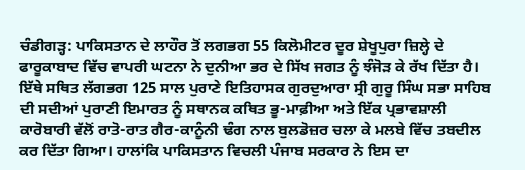ਚੰਡੀਗੜ੍ਹ: ਪਾਕਿਸਤਾਨ ਦੇ ਲਾਹੌਰ ਤੋਂ ਲਗਭਗ 55 ਕਿਲੋਮੀਟਰ ਦੂਰ ਸ਼ੇਖੂਪੁਰਾ ਜ਼ਿਲ੍ਹੇ ਦੇ ਫਾਰੂਕਾਬਾਦ ਵਿੱਚ ਵਾਪਰੀ ਘਟਨਾ ਨੇ ਦੁਨੀਆ ਭਰ ਦੇ ਸਿੱਖ ਜਗਤ ਨੂੰ ਝੰਜੋੜ ਕੇ ਰੱਖ ਦਿੱਤਾ ਹੈ। ਇੱਥੇ ਸਥਿਤ ਲੱਗਭਗ 125 ਸਾਲ ਪੁਰਾਣੇ ਇਤਿਹਾਸਕ ਗੁਰਦੁਆਰਾ ਸ੍ਰੀ ਗੁਰੂ ਸਿੰਘ ਸਭਾ ਸਾਹਿਬ ਦੀ ਸਦੀਆਂ ਪੁਰਾਣੀ ਇਮਾਰਤ ਨੂੰ ਸਥਾਨਕ ਕਥਿਤ ਭੂ-ਮਾਫ਼ੀਆ ਅਤੇ ਇੱਕ ਪ੍ਰਭਾਵਸ਼ਾਲੀ ਕਾਰੋਬਾਰੀ ਵੱਲੋਂ ਰਾਤੋ-ਰਾਤ ਗੈਰ-ਕਾਨੂੰਨੀ ਢੰਗ ਨਾਲ ਬੁਲਡੋਜ਼ਰ ਚਲਾ ਕੇ ਮਲਬੇ ਵਿੱਚ ਤਬਦੀਲ ਕਰ ਦਿੱਤਾ ਗਿਆ। ਹਾਲਾਂਕਿ ਪਾਕਿਸਤਾਨ ਵਿਚਲੀ ਪੰਜਾਬ ਸਰਕਾਰ ਨੇ ਇਸ ਦਾ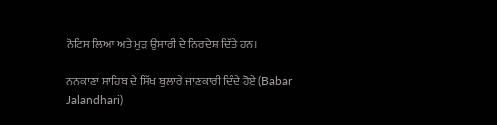ਨੋਟਿਸ ਲਿਆ ਅਤੇ ਮੁੜ ਉਸਾਰੀ ਦੇ ਨਿਰਦੇਸ਼ ਦਿੱਤੇ ਹਨ।

ਨਨਕਾਣਾ ਸਾਹਿਬ ਦੇ ਸਿੱਖ ਬੁਲਾਰੇ ਜਾਣਕਾਰੀ ਦਿੰਦੇ ਹੋਏ (Babar Jalandhari)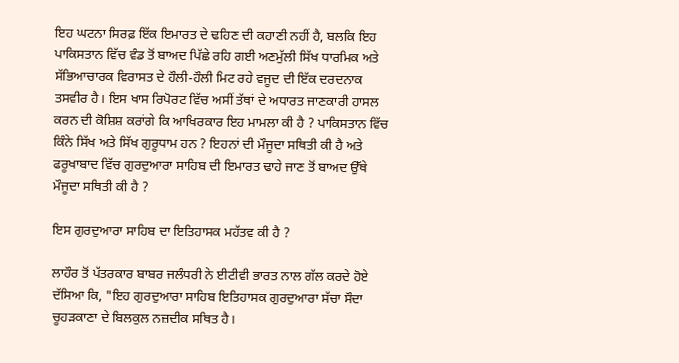ਇਹ ਘਟਨਾ ਸਿਰਫ਼ ਇੱਕ ਇਮਾਰਤ ਦੇ ਢਹਿਣ ਦੀ ਕਹਾਣੀ ਨਹੀਂ ਹੈ, ਬਲਕਿ ਇਹ ਪਾਕਿਸਤਾਨ ਵਿੱਚ ਵੰਡ ਤੋਂ ਬਾਅਦ ਪਿੱਛੇ ਰਹਿ ਗਈ ਅਣਮੁੱਲੀ ਸਿੱਖ ਧਾਰਮਿਕ ਅਤੇ ਸੱਭਿਆਚਾਰਕ ਵਿਰਾਸਤ ਦੇ ਹੌਲੀ-ਹੌਲੀ ਮਿਟ ਰਹੇ ਵਜੂਦ ਦੀ ਇੱਕ ਦਰਦਨਾਕ ਤਸਵੀਰ ਹੈ। ਇਸ ਖਾਸ ਰਿਪੋਰਟ ਵਿੱਚ ਅਸੀਂ ਤੱਥਾਂ ਦੇ ਅਧਾਰਤ ਜਾਣਕਾਰੀ ਹਾਸਲ ਕਰਨ ਦੀ ਕੋਸ਼ਿਸ਼ ਕਰਾਂਗੇ ਕਿ ਆਖਿਰਕਾਰ ਇਹ ਮਾਮਲਾ ਕੀ ਹੈ ? ਪਾਕਿਸਤਾਨ ਵਿੱਚ ਕਿੰਨੇ ਸਿੱਖ ਅਤੇ ਸਿੱਖ ਗੁਰੂਧਾਮ ਹਨ ? ਇਹਨਾਂ ਦੀ ਮੌਜੂਦਾ ਸਥਿਤੀ ਕੀ ਹੈ ਅਤੇ ਫਰੂਖਾਬਾਦ ਵਿੱਚ ਗੁਰਦੁਆਰਾ ਸਾਹਿਬ ਦੀ ਇਮਾਰਤ ਢਾਹੇ ਜਾਣ ਤੋਂ ਬਾਅਦ ਉੱਥੇ ਮੌਜੂਦਾ ਸਥਿਤੀ ਕੀ ਹੈ ?

ਇਸ ਗੁਰਦੁਆਰਾ ਸਾਹਿਬ ਦਾ ਇਤਿਹਾਸਕ ਮਹੱਤਵ ਕੀ ਹੈ ?

ਲਾਹੌਰ ਤੋਂ ਪੱਤਰਕਾਰ ਬਾਬਰ ਜਲੰਧਰੀ ਨੇ ਈਟੀਵੀ ਭਾਰਤ ਨਾਲ ਗੱਲ ਕਰਦੇ ਹੋਏ ਦੱਸਿਆ ਕਿ, "ਇਹ ਗੁਰਦੁਆਰਾ ਸਾਹਿਬ ਇਤਿਹਾਸਕ ਗੁਰਦੁਆਰਾ ਸੱਚਾ ਸੌਦਾ ਚੂਹੜਕਾਣਾ ਦੇ ਬਿਲਕੁਲ ਨਜ਼ਦੀਕ ਸਥਿਤ ਹੈ।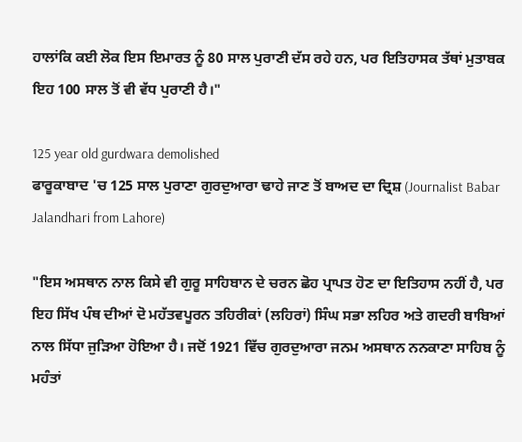ਹਾਲਾਂਕਿ ਕਈ ਲੋਕ ਇਸ ਇਮਾਰਤ ਨੂੰ 80 ਸਾਲ ਪੁਰਾਣੀ ਦੱਸ ਰਹੇ ਹਨ, ਪਰ ਇਤਿਹਾਸਕ ਤੱਥਾਂ ਮੁਤਾਬਕ ਇਹ 100 ਸਾਲ ਤੋਂ ਵੀ ਵੱਧ ਪੁਰਾਣੀ ਹੈ।"

125 year old gurdwara demolished
ਫਾਰੂਕਾਬਾਦ 'ਚ 125 ਸਾਲ ਪੁਰਾਣਾ ਗੁਰਦੁਆਰਾ ਢਾਹੇ ਜਾਣ ਤੋਂ ਬਾਅਦ ਦਾ ਦ੍ਰਿਸ਼ (Journalist Babar Jalandhari from Lahore)

"ਇਸ ਅਸਥਾਨ ਨਾਲ ਕਿਸੇ ਵੀ ਗੁਰੂ ਸਾਹਿਬਾਨ ਦੇ ਚਰਨ ਛੋਹ ਪ੍ਰਾਪਤ ਹੋਣ ਦਾ ਇਤਿਹਾਸ ਨਹੀਂ ਹੈ, ਪਰ ਇਹ ਸਿੱਖ ਪੰਥ ਦੀਆਂ ਦੋ ਮਹੱਤਵਪੂਰਨ ਤਹਿਰੀਕਾਂ (ਲਹਿਰਾਂ) ਸਿੰਘ ਸਭਾ ਲਹਿਰ ਅਤੇ ਗਦਰੀ ਬਾਬਿਆਂ ਨਾਲ ਸਿੱਧਾ ਜੁੜਿਆ ਹੋਇਆ ਹੈ। ਜਦੋਂ 1921 ਵਿੱਚ ਗੁਰਦੁਆਰਾ ਜਨਮ ਅਸਥਾਨ ਨਨਕਾਣਾ ਸਾਹਿਬ ਨੂੰ ਮਹੰਤਾਂ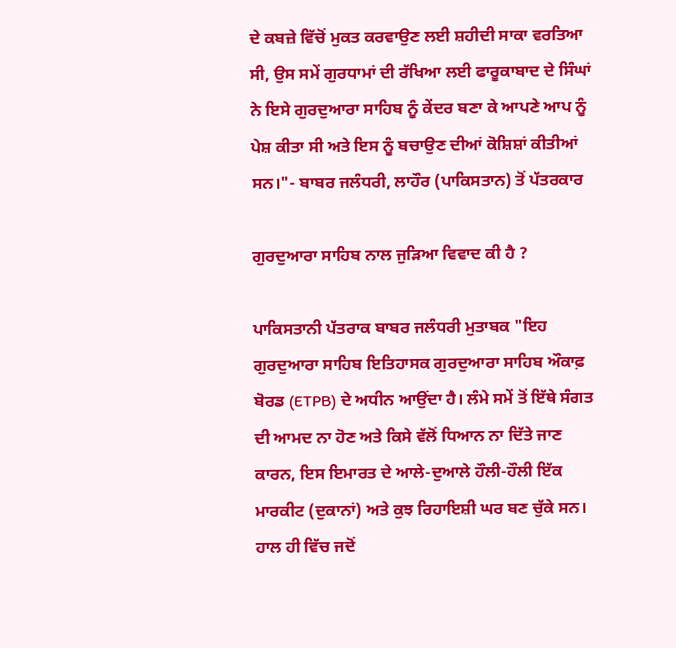ਦੇ ਕਬਜ਼ੇ ਵਿੱਚੋਂ ਮੁਕਤ ਕਰਵਾਉਣ ਲਈ ਸ਼ਹੀਦੀ ਸਾਕਾ ਵਰਤਿਆ ਸੀ, ਉਸ ਸਮੇਂ ਗੁਰਧਾਮਾਂ ਦੀ ਰੱਖਿਆ ਲਈ ਫਾਰੂਕਾਬਾਦ ਦੇ ਸਿੰਘਾਂ ਨੇ ਇਸੇ ਗੁਰਦੁਆਰਾ ਸਾਹਿਬ ਨੂੰ ਕੇਂਦਰ ਬਣਾ ਕੇ ਆਪਣੇ ਆਪ ਨੂੰ ਪੇਸ਼ ਕੀਤਾ ਸੀ ਅਤੇ ਇਸ ਨੂੰ ਬਚਾਉਣ ਦੀਆਂ ਕੋਸ਼ਿਸ਼ਾਂ ਕੀਤੀਆਂ ਸਨ।"- ਬਾਬਰ ਜਲੰਧਰੀ, ਲਾਹੌਰ (ਪਾਕਿਸਤਾਨ) ਤੋਂ ਪੱਤਰਕਾਰ

ਗੁਰਦੁਆਰਾ ਸਾਹਿਬ ਨਾਲ ਜੁੜਿਆ ਵਿਵਾਦ ਕੀ ਹੈ ?

ਪਾਕਿਸਤਾਨੀ ਪੱਤਰਾਕ ਬਾਬਰ ਜਲੰਧਰੀ ਮੁਤਾਬਕ "ਇਹ ਗੁਰਦੁਆਰਾ ਸਾਹਿਬ ਇਤਿਹਾਸਕ ਗੁਰਦੁਆਰਾ ਸਾਹਿਬ ਔਕਾਫ਼ ਬੋਰਡ (ETPB) ਦੇ ਅਧੀਨ ਆਉਂਦਾ ਹੈ। ਲੰਮੇ ਸਮੇਂ ਤੋਂ ਇੱਥੇ ਸੰਗਤ ਦੀ ਆਮਦ ਨਾ ਹੋਣ ਅਤੇ ਕਿਸੇ ਵੱਲੋਂ ਧਿਆਨ ਨਾ ਦਿੱਤੇ ਜਾਣ ਕਾਰਨ, ਇਸ ਇਮਾਰਤ ਦੇ ਆਲੇ-ਦੁਆਲੇ ਹੌਲੀ-ਹੌਲੀ ਇੱਕ ਮਾਰਕੀਟ (ਦੁਕਾਨਾਂ) ਅਤੇ ਕੁਝ ਰਿਹਾਇਸ਼ੀ ਘਰ ਬਣ ਚੁੱਕੇ ਸਨ। ਹਾਲ ਹੀ ਵਿੱਚ ਜਦੋਂ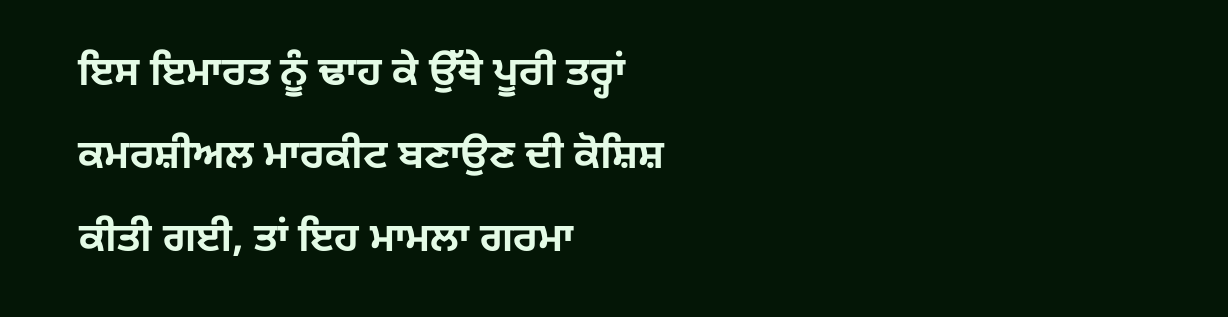ਇਸ ਇਮਾਰਤ ਨੂੰ ਢਾਹ ਕੇ ਉੱਥੇ ਪੂਰੀ ਤਰ੍ਹਾਂ ਕਮਰਸ਼ੀਅਲ ਮਾਰਕੀਟ ਬਣਾਉਣ ਦੀ ਕੋਸ਼ਿਸ਼ ਕੀਤੀ ਗਈ, ਤਾਂ ਇਹ ਮਾਮਲਾ ਗਰਮਾ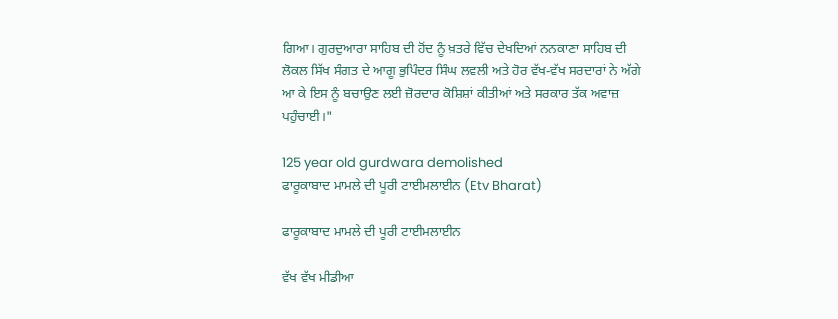ਗਿਆ। ਗੁਰਦੁਆਰਾ ਸਾਹਿਬ ਦੀ ਹੋਂਦ ਨੂੰ ਖ਼ਤਰੇ ਵਿੱਚ ਦੇਖਦਿਆਂ ਨਨਕਾਣਾ ਸਾਹਿਬ ਦੀ ਲੋਕਲ ਸਿੱਖ ਸੰਗਤ ਦੇ ਆਗੂ ਭੁਪਿੰਦਰ ਸਿੰਘ ਲਵਲੀ ਅਤੇ ਹੋਰ ਵੱਖ-ਵੱਖ ਸਰਦਾਰਾਂ ਨੇ ਅੱਗੇ ਆ ਕੇ ਇਸ ਨੂੰ ਬਚਾਉਣ ਲਈ ਜ਼ੋਰਦਾਰ ਕੋਸ਼ਿਸ਼ਾਂ ਕੀਤੀਆਂ ਅਤੇ ਸਰਕਾਰ ਤੱਕ ਅਵਾਜ਼ ਪਹੁੰਚਾਈ।"

125 year old gurdwara demolished
ਫਾਰੂਕਾਬਾਦ ਮਾਮਲੇ ਦੀ ਪੂਰੀ ਟਾਈਮਲਾਈਨ (Etv Bharat)

ਫਾਰੂਕਾਬਾਦ ਮਾਮਲੇ ਦੀ ਪੂਰੀ ਟਾਈਮਲਾਈਨ

ਵੱਖ ਵੱਖ ਮੀਡੀਆ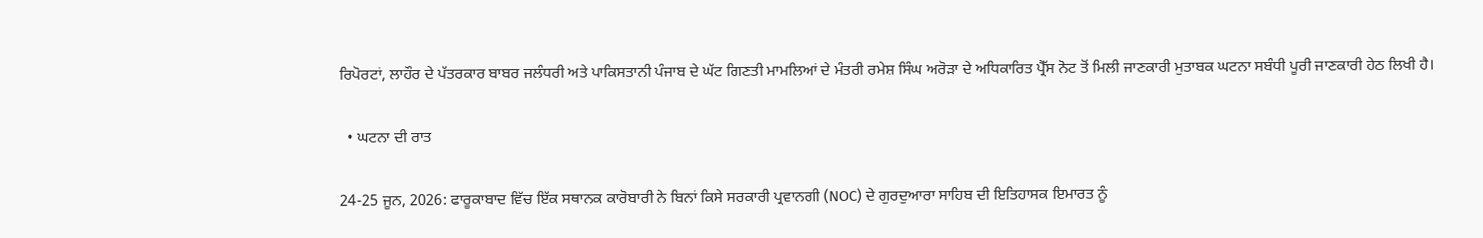ਰਿਪੋਰਟਾਂ, ਲਾਹੌਰ ਦੇ ਪੱਤਰਕਾਰ ਬਾਬਰ ਜਲੰਧਰੀ ਅਤੇ ਪਾਕਿਸਤਾਨੀ ਪੰਜਾਬ ਦੇ ਘੱਟ ਗਿਣਤੀ ਮਾਮਲਿਆਂ ਦੇ ਮੰਤਰੀ ਰਮੇਸ਼ ਸਿੰਘ ਅਰੋੜਾ ਦੇ ਅਧਿਕਾਰਿਤ ਪ੍ਰੈੱਸ ਨੋਟ ਤੋਂ ਮਿਲੀ ਜਾਣਕਾਰੀ ਮੁਤਾਬਕ ਘਟਨਾ ਸਬੰਧੀ ਪੂਰੀ ਜਾਣਕਾਰੀ ਹੇਠ ਲਿਖੀ ਹੈ।

  • ਘਟਨਾ ਦੀ ਰਾਤ

24-25 ਜੂਨ, 2026: ਫਾਰੂਕਾਬਾਦ ਵਿੱਚ ਇੱਕ ਸਥਾਨਕ ਕਾਰੋਬਾਰੀ ਨੇ ਬਿਨਾਂ ਕਿਸੇ ਸਰਕਾਰੀ ਪ੍ਰਵਾਨਗੀ (NOC) ਦੇ ਗੁਰਦੁਆਰਾ ਸਾਹਿਬ ਦੀ ਇਤਿਹਾਸਕ ਇਮਾਰਤ ਨੂੰ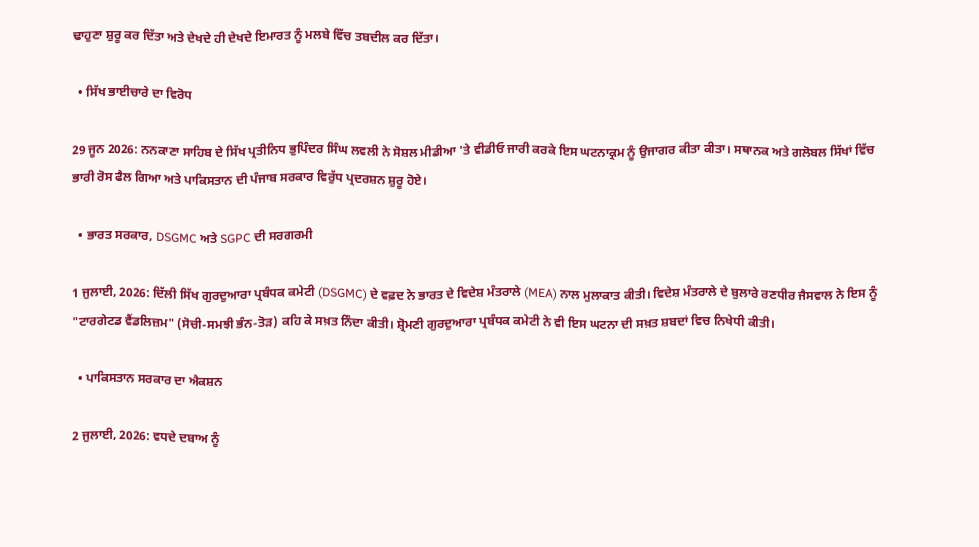ਢਾਹੁਣਾ ਸ਼ੁਰੂ ਕਰ ਦਿੱਤਾ ਅਤੇ ਦੇਖਦੇ ਹੀ ਦੇਖਦੇ ਇਮਾਰਤ ਨੂੰ ਮਲਬੇ ਵਿੱਚ ਤਬਦੀਲ ਕਰ ਦਿੱਤਾ।

  • ਸਿੱਖ ਭਾਈਚਾਰੇ ਦਾ ਵਿਰੋਧ

29 ਜੂਨ 2026: ਨਨਕਾਣਾ ਸਾਹਿਬ ਦੇ ਸਿੱਖ ਪ੍ਰਤੀਨਿਧ ਭੁਪਿੰਦਰ ਸਿੰਘ ਲਵਲੀ ਨੇ ਸੋਸ਼ਲ ਮੀਡੀਆ 'ਤੇ ਵੀਡੀਓ ਜਾਰੀ ਕਰਕੇ ਇਸ ਘਟਨਾਕ੍ਰਮ ਨੂੰ ਉਜਾਗਰ ਕੀਤਾ ਕੀਤਾ। ਸਥਾਨਕ ਅਤੇ ਗਲੋਬਲ ਸਿੱਖਾਂ ਵਿੱਚ ਭਾਰੀ ਰੋਸ ਫੈਲ ਗਿਆ ਅਤੇ ਪਾਕਿਸਤਾਨ ਦੀ ਪੰਜਾਬ ਸਰਕਾਰ ਵਿਰੁੱਧ ਪ੍ਰਦਰਸ਼ਨ ਸ਼ੁਰੂ ਹੋਏ।

  • ਭਾਰਤ ਸਰਕਾਰ, DSGMC ਅਤੇ SGPC ਦੀ ਸਰਗਰਮੀ

1 ਜੁਲਾਈ, 2026: ਦਿੱਲੀ ਸਿੱਖ ਗੁਰਦੁਆਰਾ ਪ੍ਰਬੰਧਕ ਕਮੇਟੀ (DSGMC) ਦੇ ਵਫ਼ਦ ਨੇ ਭਾਰਤ ਦੇ ਵਿਦੇਸ਼ ਮੰਤਰਾਲੇ (MEA) ਨਾਲ ਮੁਲਾਕਾਤ ਕੀਤੀ। ਵਿਦੇਸ਼ ਮੰਤਰਾਲੇ ਦੇ ਬੁਲਾਰੇ ਰਣਧੀਰ ਜੈਸਵਾਲ ਨੇ ਇਸ ਨੂੰ "ਟਾਰਗੇਟਡ ਵੈਂਡਲਿਜ਼ਮ" (ਸੋਚੀ-ਸਮਝੀ ਭੰਨ-ਤੋੜ) ਕਹਿ ਕੇ ਸਖ਼ਤ ਨਿੰਦਾ ਕੀਤੀ। ਸ਼੍ਰੋਮਣੀ ਗੁਰਦੁਆਰਾ ਪ੍ਰਬੰਧਕ ਕਮੇਟੀ ਨੇ ਵੀ ਇਸ ਘਟਨਾ ਦੀ ਸਖ਼ਤ ਸ਼ਬਦਾਂ ਵਿਚ ਨਿਖੇਧੀ ਕੀਤੀ।

  • ਪਾਕਿਸਤਾਨ ਸਰਕਾਰ ਦਾ ਐਕਸ਼ਨ

2 ਜੁਲਾਈ, 2026: ਵਧਦੇ ਦਬਾਅ ਨੂੰ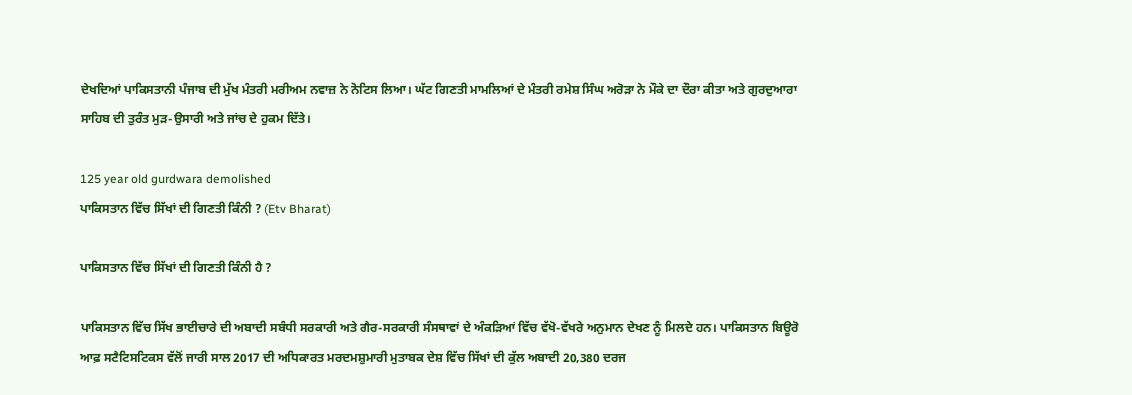ਦੇਖਦਿਆਂ ਪਾਕਿਸਤਾਨੀ ਪੰਜਾਬ ਦੀ ਮੁੱਖ ਮੰਤਰੀ ਮਰੀਅਮ ਨਵਾਜ਼ ਨੇ ਨੋਟਿਸ ਲਿਆ। ਘੱਟ ਗਿਣਤੀ ਮਾਮਲਿਆਂ ਦੇ ਮੰਤਰੀ ਰਮੇਸ਼ ਸਿੰਘ ਅਰੋੜਾ ਨੇ ਮੌਕੇ ਦਾ ਦੌਰਾ ਕੀਤਾ ਅਤੇ ਗੁਰਦੁਆਰਾ ਸਾਹਿਬ ਦੀ ਤੁਰੰਤ ਮੁੜ-ਉਸਾਰੀ ਅਤੇ ਜਾਂਚ ਦੇ ਹੁਕਮ ਦਿੱਤੇ।

125 year old gurdwara demolished
ਪਾਕਿਸਤਾਨ ਵਿੱਚ ਸਿੱਖਾਂ ਦੀ ਗਿਣਤੀ ਕਿੰਨੀ ? (Etv Bharat)

ਪਾਕਿਸਤਾਨ ਵਿੱਚ ਸਿੱਖਾਂ ਦੀ ਗਿਣਤੀ ਕਿੰਨੀ ਹੈ ?

ਪਾਕਿਸਤਾਨ ਵਿੱਚ ਸਿੱਖ ਭਾਈਚਾਰੇ ਦੀ ਅਬਾਦੀ ਸਬੰਧੀ ਸਰਕਾਰੀ ਅਤੇ ਗੈਰ-ਸਰਕਾਰੀ ਸੰਸਥਾਵਾਂ ਦੇ ਅੰਕੜਿਆਂ ਵਿੱਚ ਵੱਖੋ-ਵੱਖਰੇ ਅਨੁਮਾਨ ਦੇਖਣ ਨੂੰ ਮਿਲਦੇ ਹਨ। ਪਾਕਿਸਤਾਨ ਬਿਊਰੋ ਆਫ਼ ਸਟੈਟਿਸਟਿਕਸ ਵੱਲੋਂ ਜਾਰੀ ਸਾਲ 2017 ਦੀ ਅਧਿਕਾਰਤ ਮਰਦਮਸ਼ੁਮਾਰੀ ਮੁਤਾਬਕ ਦੇਸ਼ ਵਿੱਚ ਸਿੱਖਾਂ ਦੀ ਕੁੱਲ ਅਬਾਦੀ 20,380 ਦਰਜ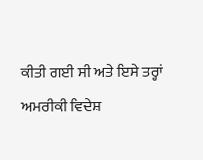ਕੀਤੀ ਗਈ ਸੀ ਅਤੇ ਇਸੇ ਤਰ੍ਹਾਂ ਅਮਰੀਕੀ ਵਿਦੇਸ਼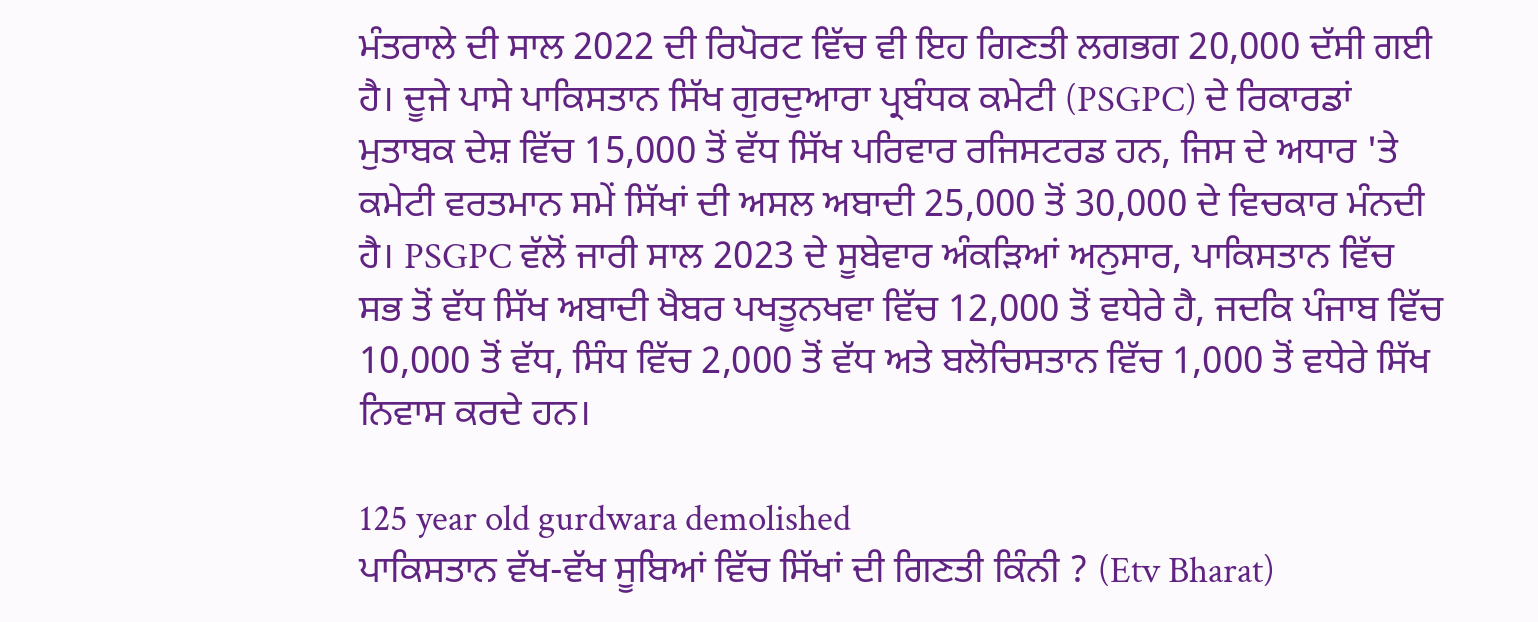ਮੰਤਰਾਲੇ ਦੀ ਸਾਲ 2022 ਦੀ ਰਿਪੋਰਟ ਵਿੱਚ ਵੀ ਇਹ ਗਿਣਤੀ ਲਗਭਗ 20,000 ਦੱਸੀ ਗਈ ਹੈ। ਦੂਜੇ ਪਾਸੇ ਪਾਕਿਸਤਾਨ ਸਿੱਖ ਗੁਰਦੁਆਰਾ ਪ੍ਰਬੰਧਕ ਕਮੇਟੀ (PSGPC) ਦੇ ਰਿਕਾਰਡਾਂ ਮੁਤਾਬਕ ਦੇਸ਼ ਵਿੱਚ 15,000 ਤੋਂ ਵੱਧ ਸਿੱਖ ਪਰਿਵਾਰ ਰਜਿਸਟਰਡ ਹਨ, ਜਿਸ ਦੇ ਅਧਾਰ 'ਤੇ ਕਮੇਟੀ ਵਰਤਮਾਨ ਸਮੇਂ ਸਿੱਖਾਂ ਦੀ ਅਸਲ ਅਬਾਦੀ 25,000 ਤੋਂ 30,000 ਦੇ ਵਿਚਕਾਰ ਮੰਨਦੀ ਹੈ। PSGPC ਵੱਲੋਂ ਜਾਰੀ ਸਾਲ 2023 ਦੇ ਸੂਬੇਵਾਰ ਅੰਕੜਿਆਂ ਅਨੁਸਾਰ, ਪਾਕਿਸਤਾਨ ਵਿੱਚ ਸਭ ਤੋਂ ਵੱਧ ਸਿੱਖ ਅਬਾਦੀ ਖੈਬਰ ਪਖਤੂਨਖਵਾ ਵਿੱਚ 12,000 ਤੋਂ ਵਧੇਰੇ ਹੈ, ਜਦਕਿ ਪੰਜਾਬ ਵਿੱਚ 10,000 ਤੋਂ ਵੱਧ, ਸਿੰਧ ਵਿੱਚ 2,000 ਤੋਂ ਵੱਧ ਅਤੇ ਬਲੋਚਿਸਤਾਨ ਵਿੱਚ 1,000 ਤੋਂ ਵਧੇਰੇ ਸਿੱਖ ਨਿਵਾਸ ਕਰਦੇ ਹਨ।

125 year old gurdwara demolished
ਪਾਕਿਸਤਾਨ ਵੱਖ-ਵੱਖ ਸੂਬਿਆਂ ਵਿੱਚ ਸਿੱਖਾਂ ਦੀ ਗਿਣਤੀ ਕਿੰਨੀ ? (Etv Bharat)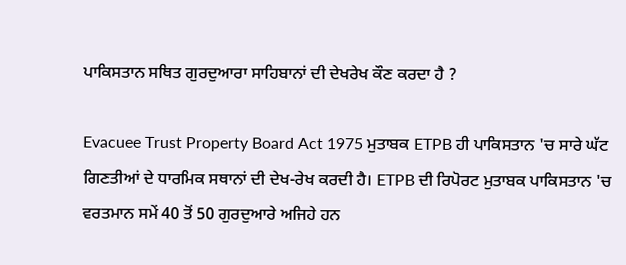ਪਾਕਿਸਤਾਨ ਸਥਿਤ ਗੁਰਦੁਆਰਾ ਸਾਹਿਬਾਨਾਂ ਦੀ ਦੇਖਰੇਖ ਕੌਣ ਕਰਦਾ ਹੈ ?

Evacuee Trust Property Board Act 1975 ਮੁਤਾਬਕ ETPB ਹੀ ਪਾਕਿਸਤਾਨ 'ਚ ਸਾਰੇ ਘੱਟ ਗਿਣਤੀਆਂ ਦੇ ਧਾਰਮਿਕ ਸਥਾਨਾਂ ਦੀ ਦੇਖ-ਰੇਖ ਕਰਦੀ ਹੈ। ETPB ਦੀ ਰਿਪੋਰਟ ਮੁਤਾਬਕ ਪਾਕਿਸਤਾਨ 'ਚ ਵਰਤਮਾਨ ਸਮੇਂ 40 ਤੋਂ 50 ਗੁਰਦੁਆਰੇ ਅਜਿਹੇ ਹਨ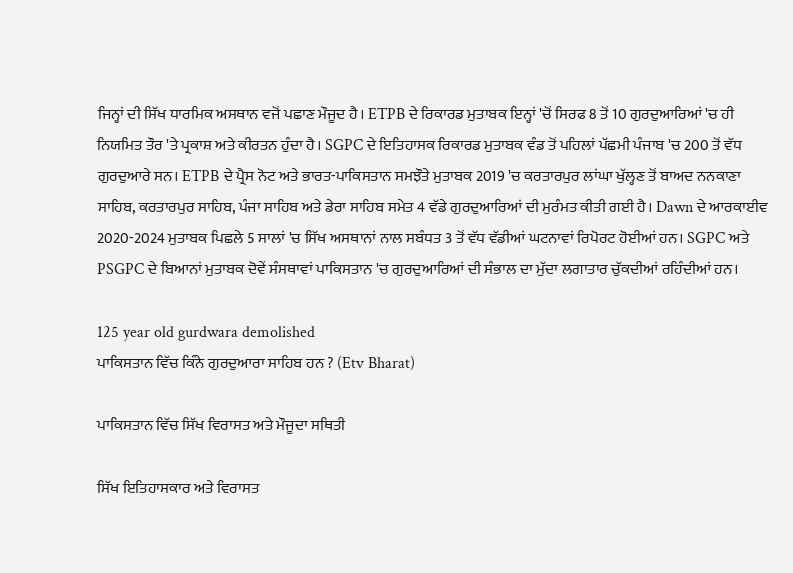ਜਿਨ੍ਹਾਂ ਦੀ ਸਿੱਖ ਧਾਰਮਿਕ ਅਸਥਾਨ ਵਜੋਂ ਪਛਾਣ ਮੌਜੂਦ ਹੈ। ETPB ਦੇ ਰਿਕਾਰਡ ਮੁਤਾਬਕ ਇਨ੍ਹਾਂ 'ਚੋਂ ਸਿਰਫ 8 ਤੋਂ 10 ਗੁਰਦੁਆਰਿਆਂ 'ਚ ਹੀ ਨਿਯਮਿਤ ਤੌਰ 'ਤੇ ਪ੍ਰਕਾਸ਼ ਅਤੇ ਕੀਰਤਨ ਹੁੰਦਾ ਹੈ। SGPC ਦੇ ਇਤਿਹਾਸਕ ਰਿਕਾਰਡ ਮੁਤਾਬਕ ਵੰਡ ਤੋਂ ਪਹਿਲਾਂ ਪੱਛਮੀ ਪੰਜਾਬ 'ਚ 200 ਤੋਂ ਵੱਧ ਗੁਰਦੁਆਰੇ ਸਨ। ETPB ਦੇ ਪ੍ਰੈਸ ਨੋਟ ਅਤੇ ਭਾਰਤ-ਪਾਕਿਸਤਾਨ ਸਮਝੌਤੇ ਮੁਤਾਬਕ 2019 'ਚ ਕਰਤਾਰਪੁਰ ਲਾਂਘਾ ਖੁੱਲ੍ਹਣ ਤੋਂ ਬਾਅਦ ਨਨਕਾਣਾ ਸਾਹਿਬ, ਕਰਤਾਰਪੁਰ ਸਾਹਿਬ, ਪੰਜਾ ਸਾਹਿਬ ਅਤੇ ਡੇਰਾ ਸਾਹਿਬ ਸਮੇਤ 4 ਵੱਡੇ ਗੁਰਦੁਆਰਿਆਂ ਦੀ ਮੁਰੰਮਤ ਕੀਤੀ ਗਈ ਹੈ। Dawn ਦੇ ਆਰਕਾਈਵ 2020-2024 ਮੁਤਾਬਕ ਪਿਛਲੇ 5 ਸਾਲਾਂ 'ਚ ਸਿੱਖ ਅਸਥਾਨਾਂ ਨਾਲ ਸਬੰਧਤ 3 ਤੋਂ ਵੱਧ ਵੱਡੀਆਂ ਘਟਨਾਵਾਂ ਰਿਪੋਰਟ ਹੋਈਆਂ ਹਨ। SGPC ਅਤੇ PSGPC ਦੇ ਬਿਆਨਾਂ ਮੁਤਾਬਕ ਦੋਵੇਂ ਸੰਸਥਾਵਾਂ ਪਾਕਿਸਤਾਨ 'ਚ ਗੁਰਦੁਆਰਿਆਂ ਦੀ ਸੰਭਾਲ ਦਾ ਮੁੱਦਾ ਲਗਾਤਾਰ ਚੁੱਕਦੀਆਂ ਰਹਿੰਦੀਆਂ ਹਨ।

125 year old gurdwara demolished
ਪਾਕਿਸਤਾਨ ਵਿੱਚ ਕਿੰਨੇ ਗੁਰਦੁਆਰਾ ਸਾਹਿਬ ਹਨ ? (Etv Bharat)

ਪਾਕਿਸਤਾਨ ਵਿੱਚ ਸਿੱਖ ਵਿਰਾਸਤ ਅਤੇ ਮੌਜੂਦਾ ਸਥਿਤੀ

ਸਿੱਖ ਇਤਿਹਾਸਕਾਰ ਅਤੇ ਵਿਰਾਸਤ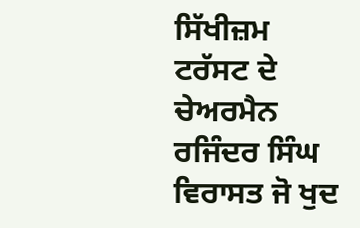ਸਿੱਖੀਜ਼ਮ ਟਰੱਸਟ ਦੇ ਚੇਅਰਮੈਨ ਰਜਿੰਦਰ ਸਿੰਘ ਵਿਰਾਸਤ ਜੋ ਖੁਦ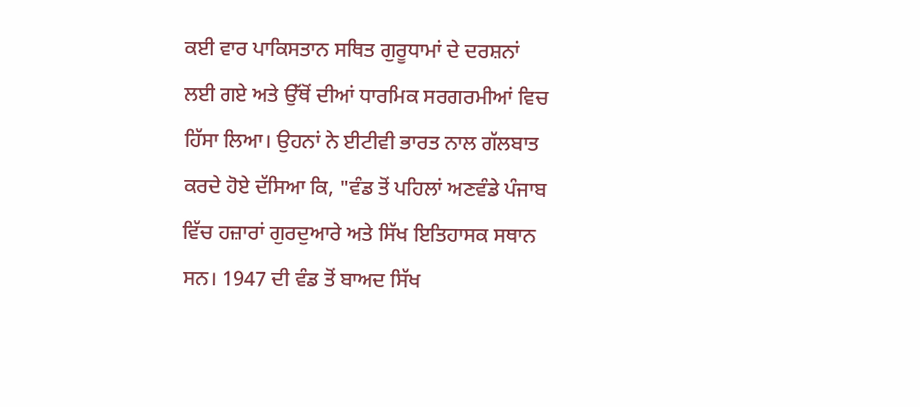ਕਈ ਵਾਰ ਪਾਕਿਸਤਾਨ ਸਥਿਤ ਗੁਰੂਧਾਮਾਂ ਦੇ ਦਰਸ਼ਨਾਂ ਲਈ ਗਏ ਅਤੇ ਉੱਥੋਂ ਦੀਆਂ ਧਾਰਮਿਕ ਸਰਗਰਮੀਆਂ ਵਿਚ ਹਿੱਸਾ ਲਿਆ। ਉਹਨਾਂ ਨੇ ਈਟੀਵੀ ਭਾਰਤ ਨਾਲ ਗੱਲਬਾਤ ਕਰਦੇ ਹੋਏ ਦੱਸਿਆ ਕਿ, "ਵੰਡ ਤੋਂ ਪਹਿਲਾਂ ਅਣਵੰਡੇ ਪੰਜਾਬ ਵਿੱਚ ਹਜ਼ਾਰਾਂ ਗੁਰਦੁਆਰੇ ਅਤੇ ਸਿੱਖ ਇਤਿਹਾਸਕ ਸਥਾਨ ਸਨ। 1947 ਦੀ ਵੰਡ ਤੋਂ ਬਾਅਦ ਸਿੱਖ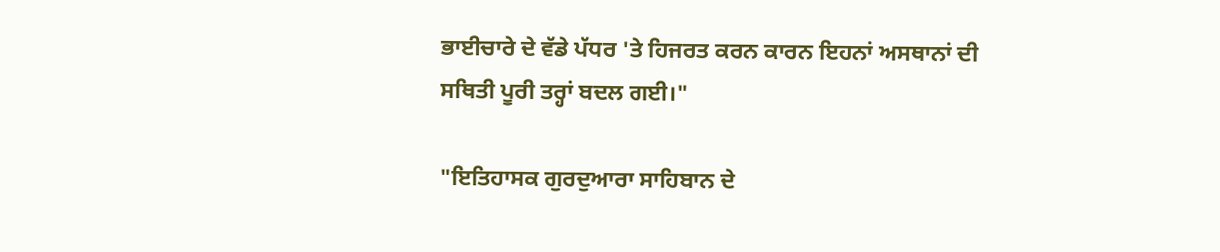ਭਾਈਚਾਰੇ ਦੇ ਵੱਡੇ ਪੱਧਰ 'ਤੇ ਹਿਜਰਤ ਕਰਨ ਕਾਰਨ ਇਹਨਾਂ ਅਸਥਾਨਾਂ ਦੀ ਸਥਿਤੀ ਪੂਰੀ ਤਰ੍ਹਾਂ ਬਦਲ ਗਈ।"

"ਇਤਿਹਾਸਕ ਗੁਰਦੁਆਰਾ ਸਾਹਿਬਾਨ ਦੇ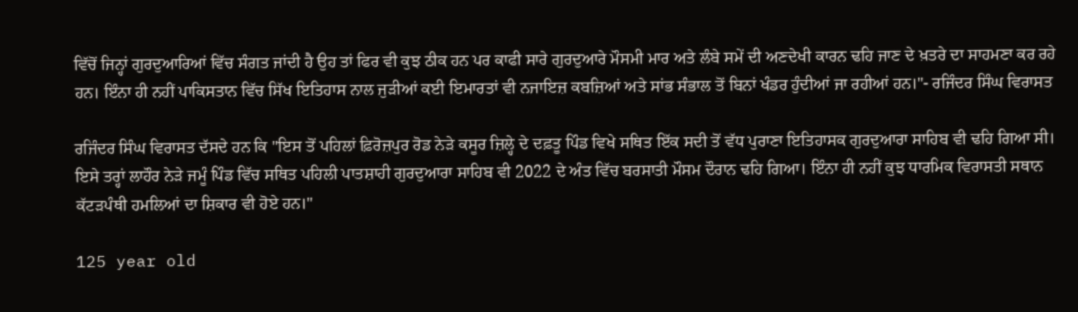ਵਿੱਚੋਂ ਜਿਨ੍ਹਾਂ ਗੁਰਦੁਆਰਿਆਂ ਵਿੱਚ ਸੰਗਤ ਜਾਂਦੀ ਹੈ ਉਹ ਤਾਂ ਫਿਰ ਵੀ ਕੁਝ ਠੀਕ ਹਨ ਪਰ ਕਾਫੀ ਸਾਰੇ ਗੁਰਦੁਆਰੇ ਮੌਸਮੀ ਮਾਰ ਅਤੇ ਲੰਬੇ ਸਮੇਂ ਦੀ ਅਣਦੇਖੀ ਕਾਰਨ ਢਹਿ ਜਾਣ ਦੇ ਖ਼ਤਰੇ ਦਾ ਸਾਹਮਣਾ ਕਰ ਰਹੇ ਹਨ। ਇੰਨਾ ਹੀ ਨਹੀਂ ਪਾਕਿਸਤਾਨ ਵਿੱਚ ਸਿੱਖ ਇਤਿਹਾਸ ਨਾਲ ਜੁੜੀਆਂ ਕਈ ਇਮਾਰਤਾਂ ਵੀ ਨਜਾਇਜ਼ ਕਬਜ਼ਿਆਂ ਅਤੇ ਸਾਂਭ ਸੰਭਾਲ ਤੋਂ ਬਿਨਾਂ ਖੰਡਰ ਹੁੰਦੀਆਂ ਜਾ ਰਹੀਆਂ ਹਨ।"- ਰਜਿੰਦਰ ਸਿੰਘ ਵਿਰਾਸਤ

ਰਜਿੰਦਰ ਸਿੰਘ ਵਿਰਾਸਤ ਦੱਸਦੇ ਹਨ ਕਿ "ਇਸ ਤੋਂ ਪਹਿਲਾਂ ਫ਼ਿਰੋਜ਼ਪੁਰ ਰੋਡ ਨੇੜੇ ਕਸੂਰ ਜ਼ਿਲ੍ਹੇ ਦੇ ਦਫ਼ਤੂ ਪਿੰਡ ਵਿਖੇ ਸਥਿਤ ਇੱਕ ਸਦੀ ਤੋਂ ਵੱਧ ਪੁਰਾਣਾ ਇਤਿਹਾਸਕ ਗੁਰਦੁਆਰਾ ਸਾਹਿਬ ਵੀ ਢਹਿ ਗਿਆ ਸੀ। ਇਸੇ ਤਰ੍ਹਾਂ ਲਾਹੌਰ ਨੇੜੇ ਜਮੂੰ ਪਿੰਡ ਵਿੱਚ ਸਥਿਤ ਪਹਿਲੀ ਪਾਤਸ਼ਾਹੀ ਗੁਰਦੁਆਰਾ ਸਾਹਿਬ ਵੀ 2022 ਦੇ ਅੰਤ ਵਿੱਚ ਬਰਸਾਤੀ ਮੌਸਮ ਦੌਰਾਨ ਢਹਿ ਗਿਆ। ਇੰਨਾ ਹੀ ਨਹੀਂ ਕੁਝ ਧਾਰਮਿਕ ਵਿਰਾਸਤੀ ਸਥਾਨ ਕੱਟੜਪੰਥੀ ਹਮਲਿਆਂ ਦਾ ਸ਼ਿਕਾਰ ਵੀ ਹੋਏ ਹਨ।"

125 year old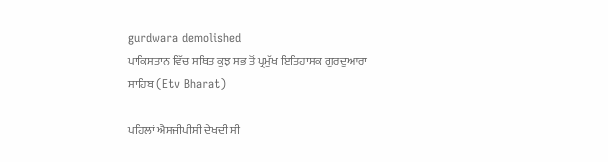gurdwara demolished
ਪਾਕਿਸਤਾਨ ਵਿੱਚ ਸਥਿਤ ਕੁਝ ਸਭ ਤੋਂ ਪ੍ਰਮੁੱਖ ਇਤਿਹਾਸਕ ਗੁਰਦੁਆਰਾ ਸਾਹਿਬ (Etv Bharat)

ਪਹਿਲਾਂ ਐਸਜੀਪੀਸੀ ਦੇਖਦੀ ਸੀ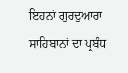ਇਹਨਾਂ ਗੁਰਦੁਆਰਾ ਸਾਹਿਬਾਨਾਂ ਦਾ ਪ੍ਰਬੰਧ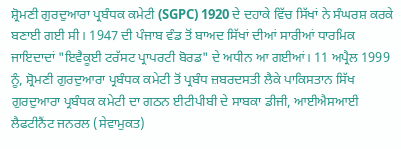ਸ਼੍ਰੋਮਣੀ ਗੁਰਦੁਆਰਾ ਪ੍ਰਬੰਧਕ ਕਮੇਟੀ (SGPC) 1920 ਦੇ ਦਹਾਕੇ ਵਿੱਚ ਸਿੱਖਾਂ ਨੇ ਸੰਘਰਸ਼ ਕਰਕੇ ਬਣਾਈ ਗਈ ਸੀ। 1947 ਦੀ ਪੰਜਾਬ ਵੰਡ ਤੋਂ ਬਾਅਦ ਸਿੱਖਾਂ ਦੀਆਂ ਸਾਰੀਆਂ ਧਾਰਮਿਕ ਜਾਇਦਾਦਾਂ "ਇਵੈਕੂਈ ਟਰੱਸਟ ਪ੍ਰਾਪਰਟੀ ਬੋਰਡ" ਦੇ ਅਧੀਨ ਆ ਗਈਆਂ। 11 ਅਪ੍ਰੈਲ 1999 ਨੂੰ, ਸ਼੍ਰੋਮਣੀ ਗੁਰਦੁਆਰਾ ਪ੍ਰਬੰਧਕ ਕਮੇਟੀ ਤੋਂ ਪ੍ਰਬੰਧ ਜ਼ਬਰਦਸਤੀ ਲੈਕੇ ਪਾਕਿਸਤਾਨ ਸਿੱਖ ਗੁਰਦੁਆਰਾ ਪ੍ਰਬੰਧਕ ਕਮੇਟੀ ਦਾ ਗਠਨ ਈਟੀਪੀਬੀ ਦੇ ਸਾਬਕਾ ਡੀਜੀ, ਆਈਐਸਆਈ ਲੈਫਟੀਨੈਂਟ ਜਨਰਲ (ਸੇਵਾਮੁਕਤ)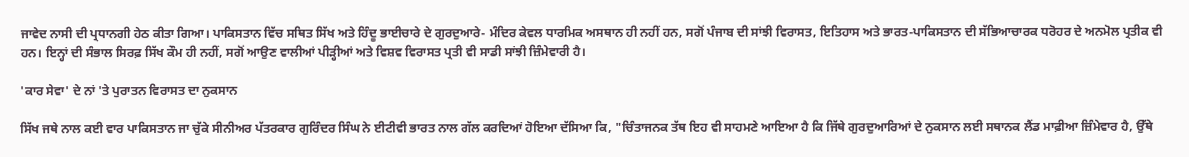ਜਾਵੇਦ ਨਾਸੀ ਦੀ ਪ੍ਰਧਾਨਗੀ ਹੇਠ ਕੀਤਾ ਗਿਆ। ਪਾਕਿਸਤਾਨ ਵਿੱਚ ਸਥਿਤ ਸਿੱਖ ਅਤੇ ਹਿੰਦੂ ਭਾਈਚਾਰੇ ਦੇ ਗੁਰਦੁਆਰੇ- ਮੰਦਿਰ ਕੇਵਲ ਧਾਰਮਿਕ ਅਸਥਾਨ ਹੀ ਨਹੀਂ ਹਨ, ਸਗੋਂ ਪੰਜਾਬ ਦੀ ਸਾਂਝੀ ਵਿਰਾਸਤ, ਇਤਿਹਾਸ ਅਤੇ ਭਾਰਤ-ਪਾਕਿਸਤਾਨ ਦੀ ਸੱਭਿਆਚਾਰਕ ਧਰੋਹਰ ਦੇ ਅਨਮੋਲ ਪ੍ਰਤੀਕ ਵੀ ਹਨ। ਇਨ੍ਹਾਂ ਦੀ ਸੰਭਾਲ ਸਿਰਫ਼ ਸਿੱਖ ਕੌਮ ਹੀ ਨਹੀਂ, ਸਗੋਂ ਆਉਣ ਵਾਲੀਆਂ ਪੀੜ੍ਹੀਆਂ ਅਤੇ ਵਿਸ਼ਵ ਵਿਰਾਸਤ ਪ੍ਰਤੀ ਵੀ ਸਾਡੀ ਸਾਂਝੀ ਜ਼ਿੰਮੇਵਾਰੀ ਹੈ।

'ਕਾਰ ਸੇਵਾ' ਦੇ ਨਾਂ 'ਤੇ ਪੁਰਾਤਨ ਵਿਰਾਸਤ ਦਾ ਨੁਕਸਾਨ

ਸਿੱਖ ਜਥੇ ਨਾਲ ਕਈ ਵਾਰ ਪਾਕਿਸਤਾਨ ਜਾ ਚੁੱਕੇ ਸੀਨੀਅਰ ਪੱਤਰਕਾਰ ਗੁਰਿੰਦਰ ਸਿੰਘ ਨੇ ਈਟੀਵੀ ਭਾਰਤ ਨਾਲ ਗੱਲ ਕਰਦਿਆਂ ਹੋਇਆ ਦੱਸਿਆ ਕਿ, "ਚਿੰਤਾਜਨਕ ਤੱਥ ਇਹ ਵੀ ਸਾਹਮਣੇ ਆਇਆ ਹੈ ਕਿ ਜਿੱਥੇ ਗੁਰਦੁਆਰਿਆਂ ਦੇ ਨੁਕਸਾਨ ਲਈ ਸਥਾਨਕ ਲੈਂਡ ਮਾਫ਼ੀਆ ਜ਼ਿੰਮੇਵਾਰ ਹੈ, ਉੱਥੇ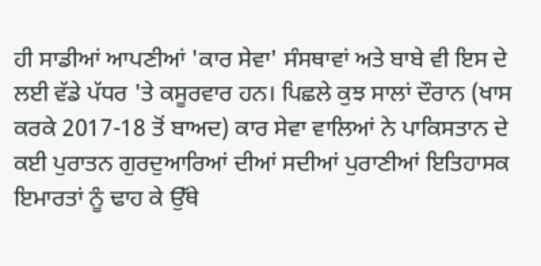ਹੀ ਸਾਡੀਆਂ ਆਪਣੀਆਂ 'ਕਾਰ ਸੇਵਾ' ਸੰਸਥਾਵਾਂ ਅਤੇ ਬਾਬੇ ਵੀ ਇਸ ਦੇ ਲਈ ਵੱਡੇ ਪੱਧਰ 'ਤੇ ਕਸੂਰਵਾਰ ਹਨ। ਪਿਛਲੇ ਕੁਝ ਸਾਲਾਂ ਦੌਰਾਨ (ਖਾਸ ਕਰਕੇ 2017-18 ਤੋਂ ਬਾਅਦ) ਕਾਰ ਸੇਵਾ ਵਾਲਿਆਂ ਨੇ ਪਾਕਿਸਤਾਨ ਦੇ ਕਈ ਪੁਰਾਤਨ ਗੁਰਦੁਆਰਿਆਂ ਦੀਆਂ ਸਦੀਆਂ ਪੁਰਾਣੀਆਂ ਇਤਿਹਾਸਕ ਇਮਾਰਤਾਂ ਨੂੰ ਢਾਹ ਕੇ ਉੱਥੇ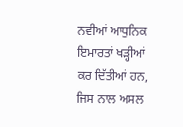ਨਵੀਆਂ ਆਧੁਨਿਕ ਇਮਾਰਤਾਂ ਖੜ੍ਹੀਆਂ ਕਰ ਦਿੱਤੀਆਂ ਹਨ, ਜਿਸ ਨਾਲ ਅਸਲ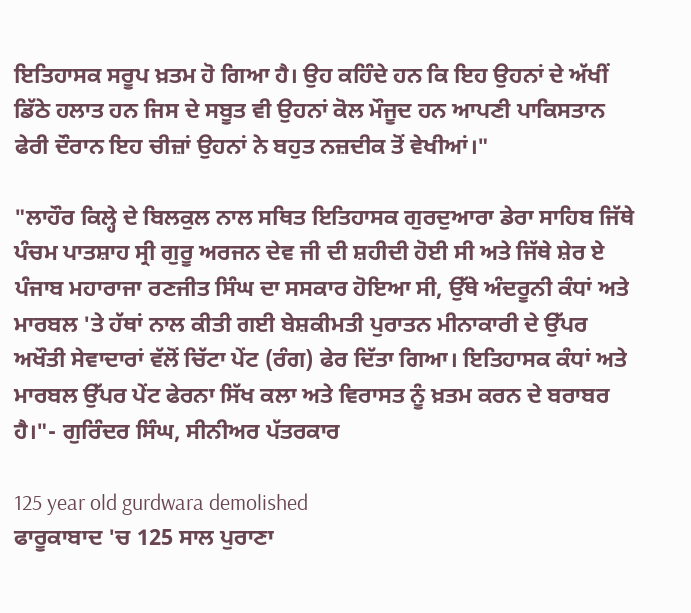ਇਤਿਹਾਸਕ ਸਰੂਪ ਖ਼ਤਮ ਹੋ ਗਿਆ ਹੈ। ਉਹ ਕਹਿੰਦੇ ਹਨ ਕਿ ਇਹ ਉਹਨਾਂ ਦੇ ਅੱਖੀਂ ਡਿੱਠੇ ਹਲਾਤ ਹਨ ਜਿਸ ਦੇ ਸਬੂਤ ਵੀ ਉਹਨਾਂ ਕੋਲ ਮੌਜੂਦ ਹਨ ਆਪਣੀ ਪਾਕਿਸਤਾਨ ਫੇਰੀ ਦੌਰਾਨ ਇਹ ਚੀਜ਼ਾਂ ਉਹਨਾਂ ਨੇ ਬਹੁਤ ਨਜ਼ਦੀਕ ਤੋਂ ਵੇਖੀਆਂ।"

"ਲਾਹੌਰ ਕਿਲ੍ਹੇ ਦੇ ਬਿਲਕੁਲ ਨਾਲ ਸਥਿਤ ਇਤਿਹਾਸਕ ਗੁਰਦੁਆਰਾ ਡੇਰਾ ਸਾਹਿਬ ਜਿੱਥੇ ਪੰਚਮ ਪਾਤਸ਼ਾਹ ਸ੍ਰੀ ਗੁਰੂ ਅਰਜਨ ਦੇਵ ਜੀ ਦੀ ਸ਼ਹੀਦੀ ਹੋਈ ਸੀ ਅਤੇ ਜਿੱਥੇ ਸ਼ੇਰ ਏ ਪੰਜਾਬ ਮਹਾਰਾਜਾ ਰਣਜੀਤ ਸਿੰਘ ਦਾ ਸਸਕਾਰ ਹੋਇਆ ਸੀ, ਉੱਥੇ ਅੰਦਰੂਨੀ ਕੰਧਾਂ ਅਤੇ ਮਾਰਬਲ 'ਤੇ ਹੱਥਾਂ ਨਾਲ ਕੀਤੀ ਗਈ ਬੇਸ਼ਕੀਮਤੀ ਪੁਰਾਤਨ ਮੀਨਾਕਾਰੀ ਦੇ ਉੱਪਰ ਅਖੌਤੀ ਸੇਵਾਦਾਰਾਂ ਵੱਲੋਂ ਚਿੱਟਾ ਪੇਂਟ (ਰੰਗ) ਫੇਰ ਦਿੱਤਾ ਗਿਆ। ਇਤਿਹਾਸਕ ਕੰਧਾਂ ਅਤੇ ਮਾਰਬਲ ਉੱਪਰ ਪੇਂਟ ਫੇਰਨਾ ਸਿੱਖ ਕਲਾ ਅਤੇ ਵਿਰਾਸਤ ਨੂੰ ਖ਼ਤਮ ਕਰਨ ਦੇ ਬਰਾਬਰ ਹੈ।"- ਗੁਰਿੰਦਰ ਸਿੰਘ, ਸੀਨੀਅਰ ਪੱਤਰਕਾਰ

125 year old gurdwara demolished
ਫਾਰੂਕਾਬਾਦ 'ਚ 125 ਸਾਲ ਪੁਰਾਣਾ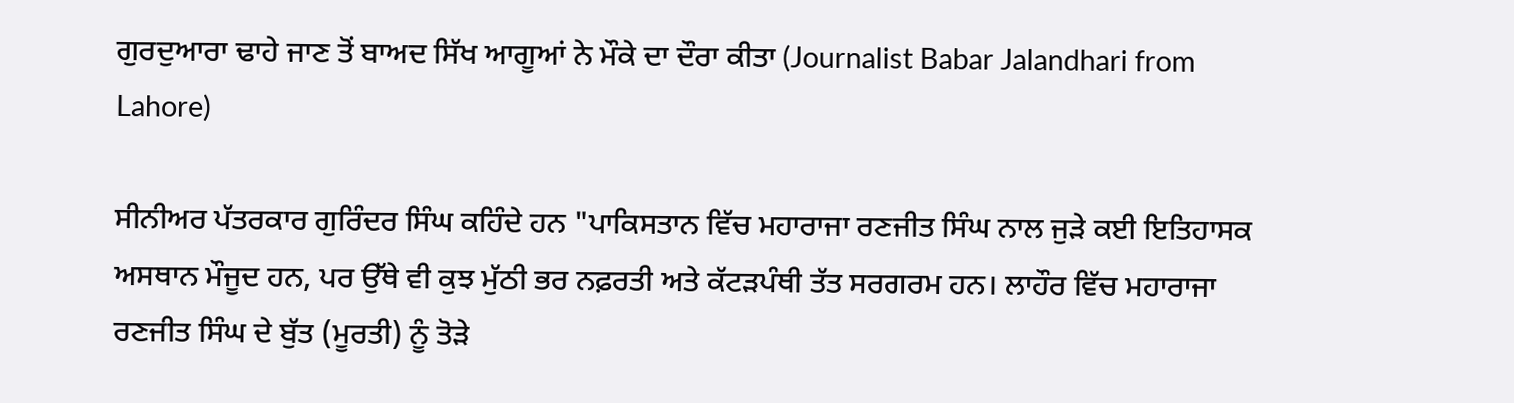ਗੁਰਦੁਆਰਾ ਢਾਹੇ ਜਾਣ ਤੋਂ ਬਾਅਦ ਸਿੱਖ ਆਗੂਆਂ ਨੇ ਮੌਕੇ ਦਾ ਦੌਰਾ ਕੀਤਾ (Journalist Babar Jalandhari from Lahore)

ਸੀਨੀਅਰ ਪੱਤਰਕਾਰ ਗੁਰਿੰਦਰ ਸਿੰਘ ਕਹਿੰਦੇ ਹਨ "ਪਾਕਿਸਤਾਨ ਵਿੱਚ ਮਹਾਰਾਜਾ ਰਣਜੀਤ ਸਿੰਘ ਨਾਲ ਜੁੜੇ ਕਈ ਇਤਿਹਾਸਕ ਅਸਥਾਨ ਮੌਜੂਦ ਹਨ, ਪਰ ਉੱਥੇ ਵੀ ਕੁਝ ਮੁੱਠੀ ਭਰ ਨਫ਼ਰਤੀ ਅਤੇ ਕੱਟੜਪੰਥੀ ਤੱਤ ਸਰਗਰਮ ਹਨ। ਲਾਹੌਰ ਵਿੱਚ ਮਹਾਰਾਜਾ ਰਣਜੀਤ ਸਿੰਘ ਦੇ ਬੁੱਤ (ਮੂਰਤੀ) ਨੂੰ ਤੋੜੇ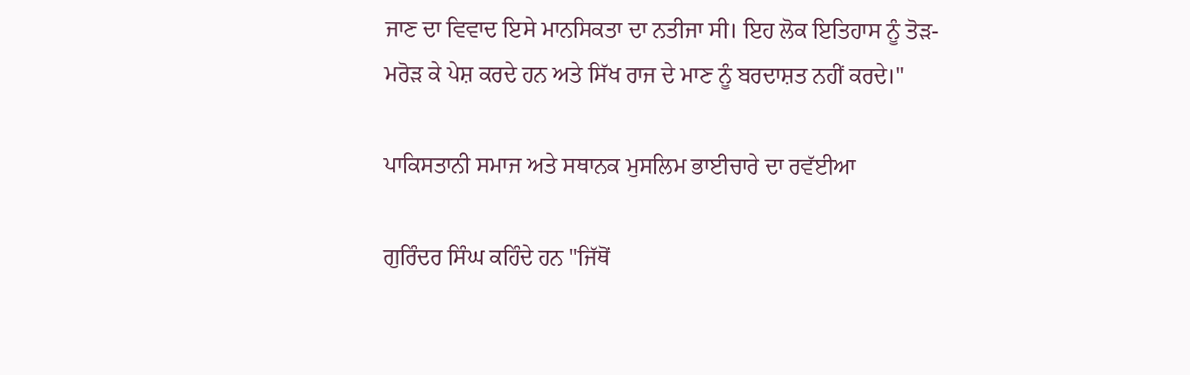ਜਾਣ ਦਾ ਵਿਵਾਦ ਇਸੇ ਮਾਨਸਿਕਤਾ ਦਾ ਨਤੀਜਾ ਸੀ। ਇਹ ਲੋਕ ਇਤਿਹਾਸ ਨੂੰ ਤੋੜ-ਮਰੋੜ ਕੇ ਪੇਸ਼ ਕਰਦੇ ਹਨ ਅਤੇ ਸਿੱਖ ਰਾਜ ਦੇ ਮਾਣ ਨੂੰ ਬਰਦਾਸ਼ਤ ਨਹੀਂ ਕਰਦੇ।"

ਪਾਕਿਸਤਾਨੀ ਸਮਾਜ ਅਤੇ ਸਥਾਨਕ ਮੁਸਲਿਮ ਭਾਈਚਾਰੇ ਦਾ ਰਵੱਈਆ

ਗੁਰਿੰਦਰ ਸਿੰਘ ਕਹਿੰਦੇ ਹਨ "ਜਿੱਥੋਂ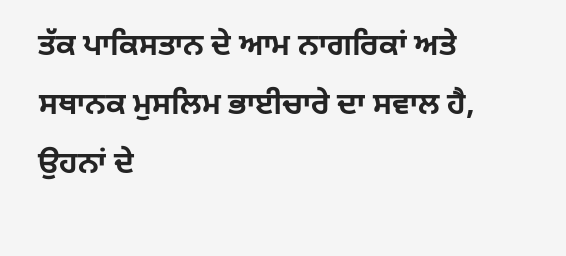ਤੱਕ ਪਾਕਿਸਤਾਨ ਦੇ ਆਮ ਨਾਗਰਿਕਾਂ ਅਤੇ ਸਥਾਨਕ ਮੁਸਲਿਮ ਭਾਈਚਾਰੇ ਦਾ ਸਵਾਲ ਹੈ, ਉਹਨਾਂ ਦੇ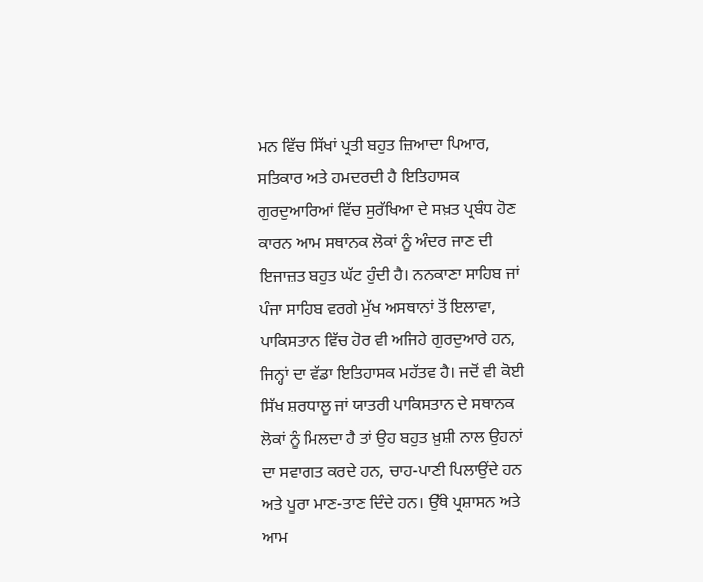ਮਨ ਵਿੱਚ ਸਿੱਖਾਂ ਪ੍ਰਤੀ ਬਹੁਤ ਜ਼ਿਆਦਾ ਪਿਆਰ, ਸਤਿਕਾਰ ਅਤੇ ਹਮਦਰਦੀ ਹੈ ਇਤਿਹਾਸਕ ਗੁਰਦੁਆਰਿਆਂ ਵਿੱਚ ਸੁਰੱਖਿਆ ਦੇ ਸਖ਼ਤ ਪ੍ਰਬੰਧ ਹੋਣ ਕਾਰਨ ਆਮ ਸਥਾਨਕ ਲੋਕਾਂ ਨੂੰ ਅੰਦਰ ਜਾਣ ਦੀ ਇਜਾਜ਼ਤ ਬਹੁਤ ਘੱਟ ਹੁੰਦੀ ਹੈ। ਨਨਕਾਣਾ ਸਾਹਿਬ ਜਾਂ ਪੰਜਾ ਸਾਹਿਬ ਵਰਗੇ ਮੁੱਖ ਅਸਥਾਨਾਂ ਤੋਂ ਇਲਾਵਾ, ਪਾਕਿਸਤਾਨ ਵਿੱਚ ਹੋਰ ਵੀ ਅਜਿਹੇ ਗੁਰਦੁਆਰੇ ਹਨ, ਜਿਨ੍ਹਾਂ ਦਾ ਵੱਡਾ ਇਤਿਹਾਸਕ ਮਹੱਤਵ ਹੈ। ਜਦੋਂ ਵੀ ਕੋਈ ਸਿੱਖ ਸ਼ਰਧਾਲੂ ਜਾਂ ਯਾਤਰੀ ਪਾਕਿਸਤਾਨ ਦੇ ਸਥਾਨਕ ਲੋਕਾਂ ਨੂੰ ਮਿਲਦਾ ਹੈ ਤਾਂ ਉਹ ਬਹੁਤ ਖ਼ੁਸ਼ੀ ਨਾਲ ਉਹਨਾਂ ਦਾ ਸਵਾਗਤ ਕਰਦੇ ਹਨ, ਚਾਹ-ਪਾਣੀ ਪਿਲਾਉਂਦੇ ਹਨ ਅਤੇ ਪੂਰਾ ਮਾਣ-ਤਾਣ ਦਿੰਦੇ ਹਨ। ਉੱਥੇ ਪ੍ਰਸ਼ਾਸਨ ਅਤੇ ਆਮ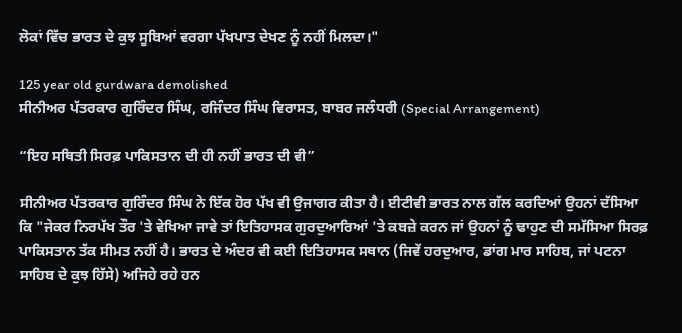ਲੋਕਾਂ ਵਿੱਚ ਭਾਰਤ ਦੇ ਕੁਝ ਸੂਬਿਆਂ ਵਰਗਾ ਪੱਖਪਾਤ ਦੇਖਣ ਨੂੰ ਨਹੀਂ ਮਿਲਦਾ।"

125 year old gurdwara demolished
ਸੀਨੀਅਰ ਪੱਤਰਕਾਰ ਗੁਰਿੰਦਰ ਸਿੰਘ, ਰਜਿੰਦਰ ਸਿੰਘ ਵਿਰਾਸਤ, ਬਾਬਰ ਜਲੰਧਰੀ (Special Arrangement)

“ਇਹ ਸਥਿਤੀ ਸਿਰਫ਼ ਪਾਕਿਸਤਾਨ ਦੀ ਹੀ ਨਹੀਂ ਭਾਰਤ ਦੀ ਵੀ”

ਸੀਨੀਅਰ ਪੱਤਰਕਾਰ ਗੁਰਿੰਦਰ ਸਿੰਘ ਨੇ ਇੱਕ ਹੋਰ ਪੱਖ ਵੀ ਉਜਾਗਰ ਕੀਤਾ ਹੈ। ਈਟੀਵੀ ਭਾਰਤ ਨਾਲ ਗੱਲ ਕਰਦਿਆਂ ਉਹਨਾਂ ਦੱਸਿਆ ਕਿ "ਜੇਕਰ ਨਿਰਪੱਖ ਤੌਰ 'ਤੇ ਵੇਖਿਆ ਜਾਵੇ ਤਾਂ ਇਤਿਹਾਸਕ ਗੁਰਦੁਆਰਿਆਂ 'ਤੇ ਕਬਜ਼ੇ ਕਰਨ ਜਾਂ ਉਹਨਾਂ ਨੂੰ ਢਾਹੁਣ ਦੀ ਸਮੱਸਿਆ ਸਿਰਫ਼ ਪਾਕਿਸਤਾਨ ਤੱਕ ਸੀਮਤ ਨਹੀਂ ਹੈ। ਭਾਰਤ ਦੇ ਅੰਦਰ ਵੀ ਕਈ ਇਤਿਹਾਸਕ ਸਥਾਨ (ਜਿਵੇਂ ਹਰਦੁਆਰ, ਡਾਂਗ ਮਾਰ ਸਾਹਿਬ, ਜਾਂ ਪਟਨਾ ਸਾਹਿਬ ਦੇ ਕੁਝ ਹਿੱਸੇ) ਅਜਿਹੇ ਰਹੇ ਹਨ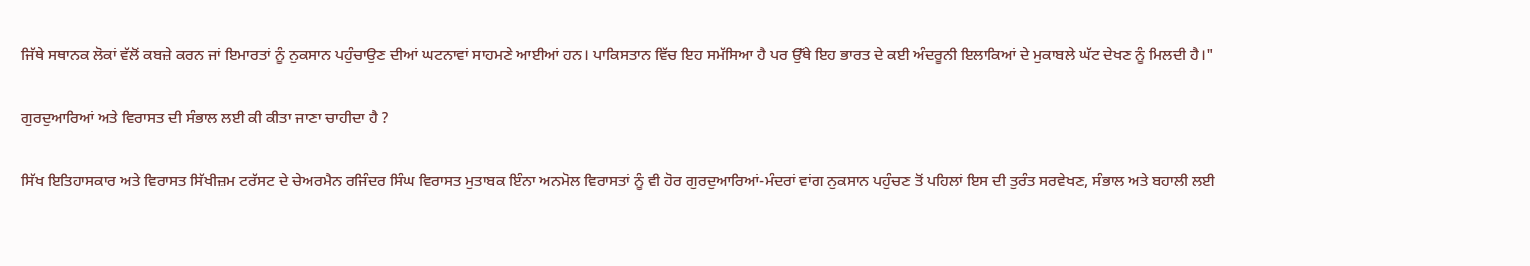ਜਿੱਥੇ ਸਥਾਨਕ ਲੋਕਾਂ ਵੱਲੋਂ ਕਬਜ਼ੇ ਕਰਨ ਜਾਂ ਇਮਾਰਤਾਂ ਨੂੰ ਨੁਕਸਾਨ ਪਹੁੰਚਾਉਣ ਦੀਆਂ ਘਟਨਾਵਾਂ ਸਾਹਮਣੇ ਆਈਆਂ ਹਨ। ਪਾਕਿਸਤਾਨ ਵਿੱਚ ਇਹ ਸਮੱਸਿਆ ਹੈ ਪਰ ਉੱਥੇ ਇਹ ਭਾਰਤ ਦੇ ਕਈ ਅੰਦਰੂਨੀ ਇਲਾਕਿਆਂ ਦੇ ਮੁਕਾਬਲੇ ਘੱਟ ਦੇਖਣ ਨੂੰ ਮਿਲਦੀ ਹੈ।"

ਗੁਰਦੁਆਰਿਆਂ ਅਤੇ ਵਿਰਾਸਤ ਦੀ ਸੰਭਾਲ ਲਈ ਕੀ ਕੀਤਾ ਜਾਣਾ ਚਾਹੀਦਾ ਹੈ ?

ਸਿੱਖ ਇਤਿਹਾਸਕਾਰ ਅਤੇ ਵਿਰਾਸਤ ਸਿੱਖੀਜ਼ਮ ਟਰੱਸਟ ਦੇ ਚੇਅਰਮੈਨ ਰਜਿੰਦਰ ਸਿੰਘ ਵਿਰਾਸਤ ਮੁਤਾਬਕ ਇੰਨਾ ਅਨਮੋਲ ਵਿਰਾਸਤਾਂ ਨੂੰ ਵੀ ਹੋਰ ਗੁਰਦੁਆਰਿਆਂ-ਮੰਦਰਾਂ ਵਾਂਗ ਨੁਕਸਾਨ ਪਹੁੰਚਣ ਤੋਂ ਪਹਿਲਾਂ ਇਸ ਦੀ ਤੁਰੰਤ ਸਰਵੇਖਣ, ਸੰਭਾਲ ਅਤੇ ਬਹਾਲੀ ਲਈ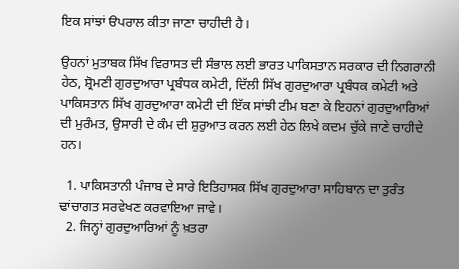ਇਕ ਸਾਂਝਾਂ ੳਪਰਾਲ ਕੀਤਾ ਜਾਣਾ ਚਾਹੀਦੀ ਹੈ।

ਉਹਨਾਂ ਮੁਤਾਬਕ ਸਿੱਖ ਵਿਰਾਸਤ ਦੀ ਸੰਭਾਲ ਲਈ ਭਾਰਤ ਪਾਕਿਸਤਾਨ ਸਰਕਾਰ ਦੀ ਨਿਗਰਾਨੀ ਹੇਠ, ਸ਼੍ਰੋਮਣੀ ਗੁਰਦੁਆਰਾ ਪ੍ਰਬੰਧਕ ਕਮੇਟੀ, ਦਿੱਲੀ ਸਿੱਖ ਗੁਰਦੁਆਰਾ ਪ੍ਰਬੰਧਕ ਕਮੇਟੀ ਅਤੇ ਪਾਕਿਸਤਾਨ ਸਿੱਖ ਗੁਰਦੁਆਰਾ ਕਮੇਟੀ ਦੀ ਇੱਕ ਸਾਂਝੀ ਟੀਮ ਬਣਾ ਕੇ ਇਹਨਾਂ ਗੁਰਦੁਆਰਿਆਂ ਦੀ ਮੁਰੰਮਤ, ਉਸਾਰੀ ਦੇ ਕੰਮ ਦੀ ਸ਼ੁਰੁਆਤ ਕਰਨ ਲਈ ਹੇਠ ਲਿਖੇ ਕਦਮ ਚੁੱਕੇ ਜਾਣੇ ਚਾਹੀਦੇ ਹਨ।

  1. ਪਾਕਿਸਤਾਨੀ ਪੰਜਾਬ ਦੇ ਸਾਰੇ ਇਤਿਹਾਸਕ ਸਿੱਖ ਗੁਰਦੁਆਰਾ ਸਾਹਿਬਾਨ ਦਾ ਤੁਰੰਤ ਢਾਂਚਾਗਤ ਸਰਵੇਖਣ ਕਰਵਾਇਆ ਜਾਵੇ।
  2. ਜਿਨ੍ਹਾਂ ਗੁਰਦੁਆਰਿਆਂ ਨੂੰ ਖ਼ਤਰਾ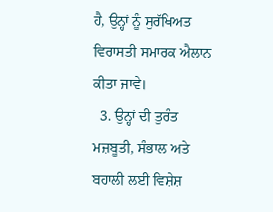ਹੈ, ਉਨ੍ਹਾਂ ਨੂੰ ਸੁਰੱਖਿਅਤ ਵਿਰਾਸਤੀ ਸਮਾਰਕ ਐਲਾਨ ਕੀਤਾ ਜਾਵੇ।
  3. ਉਨ੍ਹਾਂ ਦੀ ਤੁਰੰਤ ਮਜ਼ਬੂਤੀ, ਸੰਭਾਲ ਅਤੇ ਬਹਾਲੀ ਲਈ ਵਿਸ਼ੇਸ਼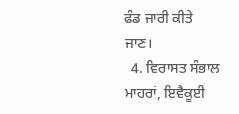ਫੰਡ ਜਾਰੀ ਕੀਤੇ ਜਾਣ।
  4. ਵਿਰਾਸਤ ਸੰਭਾਲ ਮਾਹਰਾਂ, ਇਵੈਕੂਈ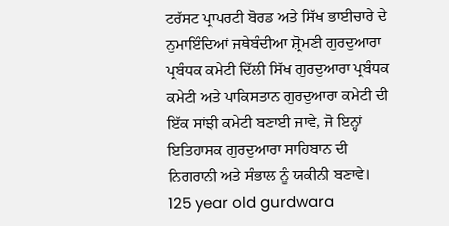ਟਰੱਸਟ ਪ੍ਰਾਪਰਟੀ ਬੋਰਡ ਅਤੇ ਸਿੱਖ ਭਾਈਚਾਰੇ ਦੇ ਨੁਮਾਇੰਦਿਆਂ ਜਥੇਬੰਦੀਆ ਸ਼੍ਰੋਮਣੀ ਗੁਰਦੁਆਰਾ ਪ੍ਰਬੰਧਕ ਕਮੇਟੀ ਦਿੱਲੀ ਸਿੱਖ ਗੁਰਦੁਆਰਾ ਪ੍ਰਬੰਧਕ ਕਮੇਟੀ ਅਤੇ ਪਾਕਿਸਤਾਨ ਗੁਰਦੁਆਰਾ ਕਮੇਟੀ ਦੀ ਇੱਕ ਸਾਂਝੀ ਕਮੇਟੀ ਬਣਾਈ ਜਾਵੇ, ਜੋ ਇਨ੍ਹਾਂ ਇਤਿਹਾਸਕ ਗੁਰਦੁਆਰਾ ਸਾਹਿਬਾਨ ਦੀ ਨਿਗਰਾਨੀ ਅਤੇ ਸੰਭਾਲ ਨੂੰ ਯਕੀਨੀ ਬਣਾਵੇ।
125 year old gurdwara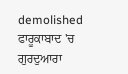demolished
ਫਾਰੂਕਾਬਾਦ 'ਚ ਗੁਰਦੁਆਰਾ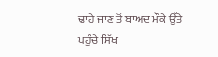ਢਾਹੇ ਜਾਣ ਤੋਂ ਬਾਅਦ ਮੌਕੇ ਉੱਤੇ ਪਹੁੰਚੇ ਸਿੱਖ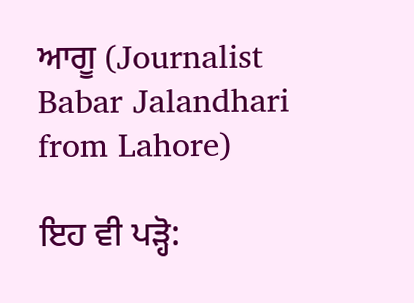ਆਗੂ (Journalist Babar Jalandhari from Lahore)

ਇਹ ਵੀ ਪੜ੍ਹੋ: